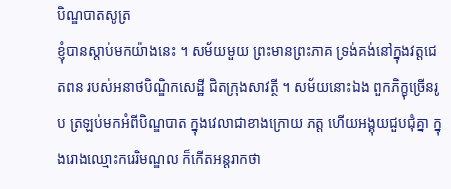បិណ្ឌបាតសូត្រ
ខ្ញុំបានស្តាប់មកយ៉ាងនេះ ។ សម័យមួយ ព្រះមានព្រះភាគ ទ្រង់គង់នៅក្នុងវត្តជេតពន របស់អនាថបិណ្ឌិកសេដ្ឋី ជិតក្រុងសាវត្ថី ។ សម័យនោះឯង ពួកភិក្ខុច្រើនរូប ត្រឡប់មកអំពីបិណ្ឌបាត ក្នុងវេលាជាខាងក្រោយ ភត្ត ហើយអង្គុយជួបជុំគ្នា ក្នុងរោងឈ្មោះករេរិមណ្ឌល ក៏កើតអន្តរាកថា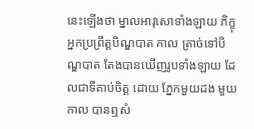នេះឡើងថា ម្នាលអាវុសោទាំងឡាយ ភិក្ខុអ្នកប្រព្រឹត្តបិណ្ឌបាត កាល ត្រាច់ទៅបិណ្ឌបាត តែងបានឃើញរូបទាំងឡាយ ដែលជាទីគាប់ចិត្ត ដោយ ភ្នែកមួយដង មួយកាល បានឮសំ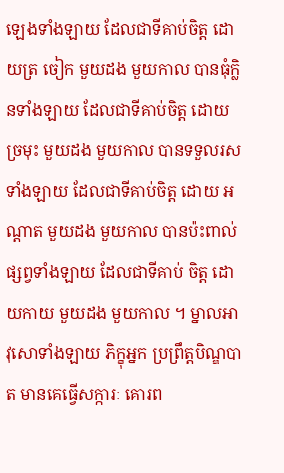ឡេងទាំងឡាយ ដែលជាទីគាប់ចិត្ត ដោយត្រ ចៀក មួយដង មួយកាល បានធុំក្លិនទាំងឡាយ ដែលជាទីគាប់ចិត្ត ដោយ ច្រមុះ មួយដង មួយកាល បានទទួលរសទាំងឡាយ ដែលជាទីគាប់ចិត្ត ដោយ អណ្តាត មួយដង មួយកាល បានប៉ះពាល់ផ្សព្វទាំងឡាយ ដែលជាទីគាប់ ចិត្ត ដោយកាយ មួយដង មួយកាល ។ ម្នាលអាវុសោទាំងឡាយ ភិក្ខុអ្នក ប្រព្រឹត្តបិណ្ឌបាត មានគេធ្វើសក្ការៈ គោរព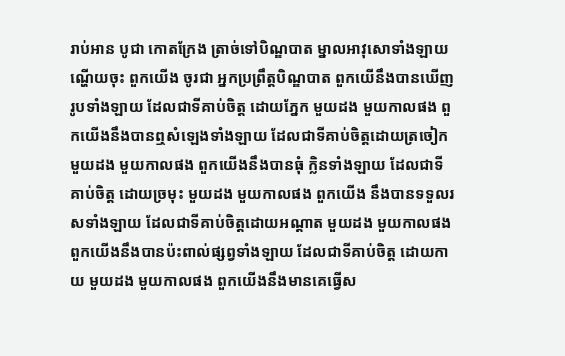រាប់អាន បូជា កោតក្រែង ត្រាច់ទៅបិណ្ឌបាត ម្នាលអាវុសោទាំងឡាយ ណ្ហើយចុះ ពួកយើង ចូរជា អ្នកប្រព្រឹត្តបិណ្ឌបាត ពួកយើនឹងបានឃើញរូបទាំងឡាយ ដែលជាទីគាប់ចិត្ត ដោយភ្នែក មួយដង មួយកាលផង ពួកយើងនឹងបានឮសំឡេងទាំងឡាយ ដែលជាទីគាប់ចិត្តដោយត្រចៀក មួយដង មួយកាលផង ពួកយើងនឹងបានធុំ ក្លិនទាំងឡាយ ដែលជាទីគាប់ចិត្ត ដោយច្រមុះ មួយដង មួយកាលផង ពួកយើង នឹងបានទទួលរសទាំងឡាយ ដែលជាទីគាប់ចិត្តដោយអណ្តាត មួយដង មួយកាលផង ពួកយើងនឹងបានប៉ះពាល់ផ្សព្វទាំងឡាយ ដែលជាទីគាប់ចិត្ត ដោយកាយ មួយដង មួយកាលផង ពួកយើងនឹងមានគេធ្វើស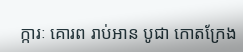ក្ការៈ គោរព រាប់អាន បូជា កោតក្រែង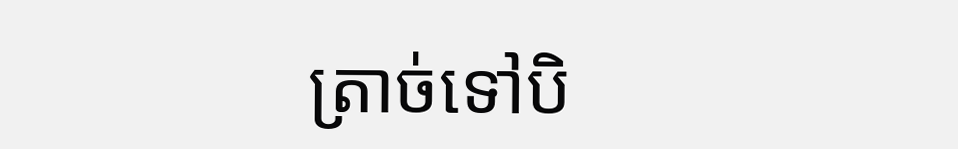ត្រាច់ទៅបិ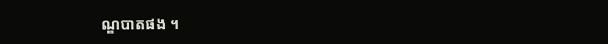ណ្ឌបាតផង ។